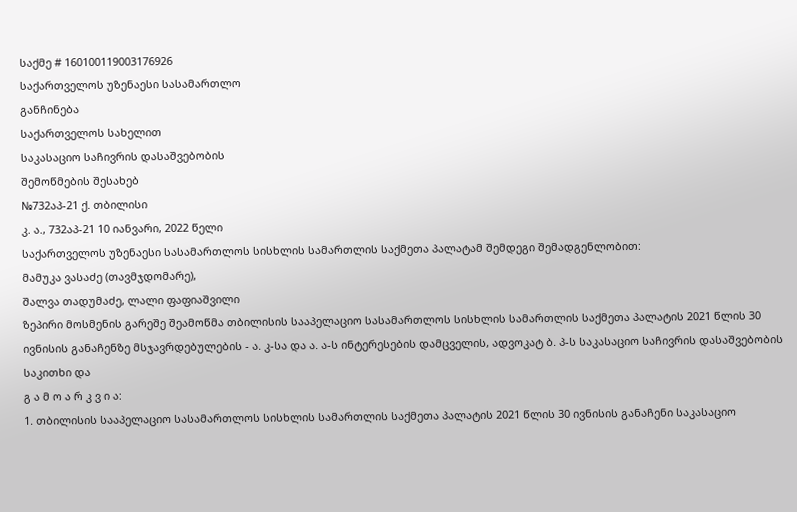საქმე # 160100119003176926
საქართველოს უზენაესი სასამართლო
განჩინება
საქართველოს სახელით
საკასაციო საჩივრის დასაშვებობის
შემოწმების შესახებ
№732აპ-21 ქ. თბილისი
კ. ა., 732აპ-21 10 იანვარი, 2022 წელი
საქართველოს უზენაესი სასამართლოს სისხლის სამართლის საქმეთა პალატამ შემდეგი შემადგენლობით:
მამუკა ვასაძე (თავმჯდომარე),
შალვა თადუმაძე, ლალი ფაფიაშვილი
ზეპირი მოსმენის გარეშე შეამოწმა თბილისის სააპელაციო სასამართლოს სისხლის სამართლის საქმეთა პალატის 2021 წლის 30 ივნისის განაჩენზე მსჯავრდებულების - ა. კ-სა და ა. ა-ს ინტერესების დამცველის, ადვოკატ ბ. პ-ს საკასაციო საჩივრის დასაშვებობის საკითხი და
გ ა მ ო ა რ კ ვ ი ა:
1. თბილისის სააპელაციო სასამართლოს სისხლის სამართლის საქმეთა პალატის 2021 წლის 30 ივნისის განაჩენი საკასაციო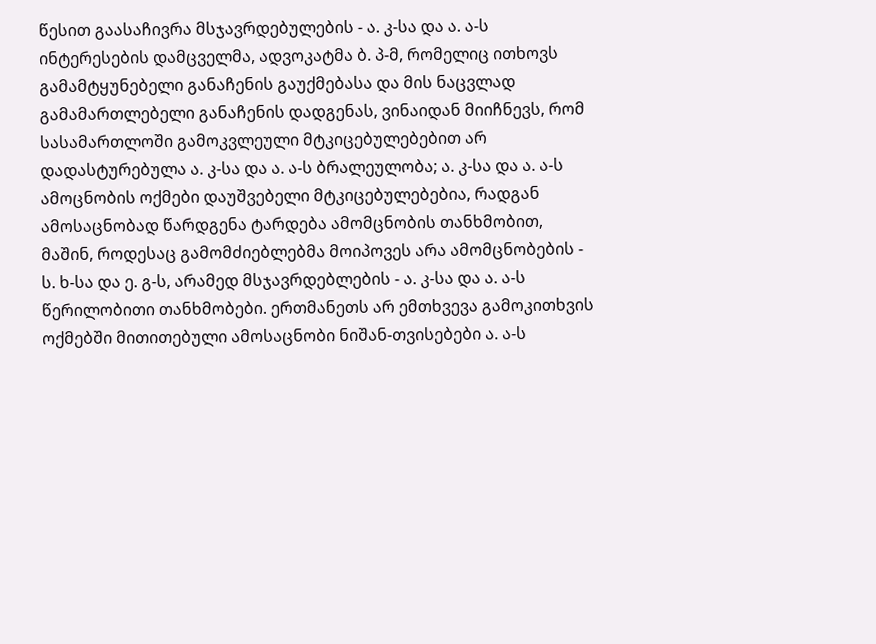წესით გაასაჩივრა მსჯავრდებულების - ა. კ-სა და ა. ა-ს ინტერესების დამცველმა, ადვოკატმა ბ. პ-მ, რომელიც ითხოვს გამამტყუნებელი განაჩენის გაუქმებასა და მის ნაცვლად გამამართლებელი განაჩენის დადგენას, ვინაიდან მიიჩნევს, რომ სასამართლოში გამოკვლეული მტკიცებულებებით არ დადასტურებულა ა. კ-სა და ა. ა-ს ბრალეულობა; ა. კ-სა და ა. ა-ს ამოცნობის ოქმები დაუშვებელი მტკიცებულებებია, რადგან ამოსაცნობად წარდგენა ტარდება ამომცნობის თანხმობით, მაშინ, როდესაც გამომძიებლებმა მოიპოვეს არა ამომცნობების - ს. ხ-სა და ე. გ-ს, არამედ მსჯავრდებლების - ა. კ-სა და ა. ა-ს წერილობითი თანხმობები. ერთმანეთს არ ემთხვევა გამოკითხვის ოქმებში მითითებული ამოსაცნობი ნიშან-თვისებები ა. ა-ს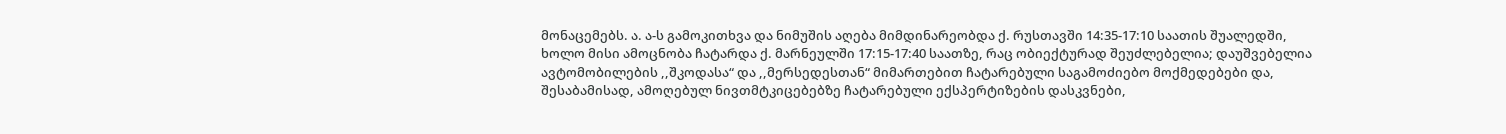მონაცემებს. ა. ა-ს გამოკითხვა და ნიმუშის აღება მიმდინარეობდა ქ. რუსთავში 14:35-17:10 საათის შუალედში, ხოლო მისი ამოცნობა ჩატარდა ქ. მარნეულში 17:15-17:40 საათზე, რაც ობიექტურად შეუძლებელია; დაუშვებელია ავტომობილების ,,შკოდასა“ და ,,მერსედესთან“ მიმართებით ჩატარებული საგამოძიებო მოქმედებები და, შესაბამისად, ამოღებულ ნივთმტკიცებებზე ჩატარებული ექსპერტიზების დასკვნები,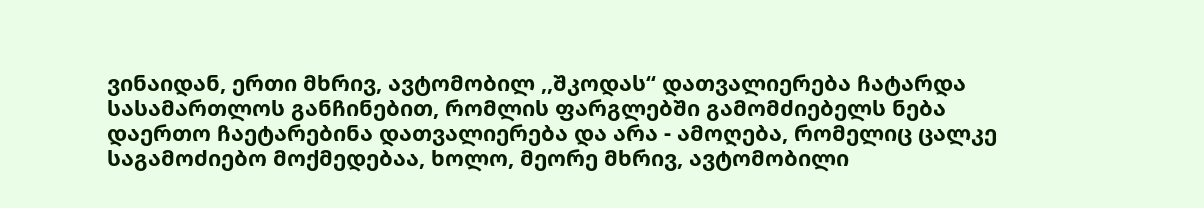ვინაიდან, ერთი მხრივ, ავტომობილ ,,შკოდას“ დათვალიერება ჩატარდა სასამართლოს განჩინებით, რომლის ფარგლებში გამომძიებელს ნება დაერთო ჩაეტარებინა დათვალიერება და არა - ამოღება, რომელიც ცალკე საგამოძიებო მოქმედებაა, ხოლო, მეორე მხრივ, ავტომობილი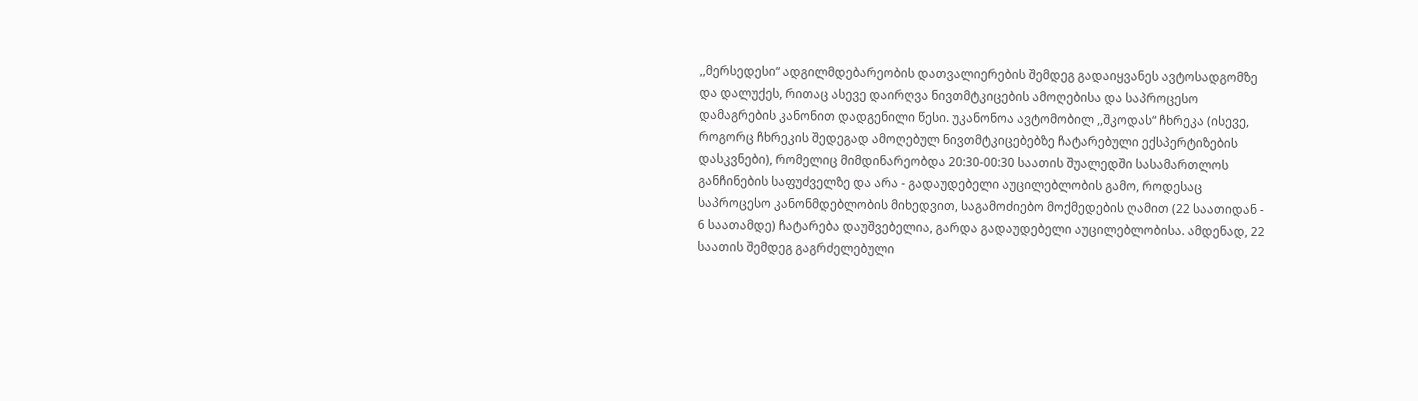,,მერსედესი“ ადგილმდებარეობის დათვალიერების შემდეგ გადაიყვანეს ავტოსადგომზე და დალუქეს, რითაც ასევე დაირღვა ნივთმტკიცების ამოღებისა და საპროცესო დამაგრების კანონით დადგენილი წესი. უკანონოა ავტომობილ ,,შკოდას“ ჩხრეკა (ისევე, როგორც ჩხრეკის შედეგად ამოღებულ ნივთმტკიცებებზე ჩატარებული ექსპერტიზების დასკვნები), რომელიც მიმდინარეობდა 20:30-00:30 საათის შუალედში სასამართლოს განჩინების საფუძველზე და არა - გადაუდებელი აუცილებლობის გამო, როდესაც საპროცესო კანონმდებლობის მიხედვით, საგამოძიებო მოქმედების ღამით (22 საათიდან - 6 საათამდე) ჩატარება დაუშვებელია, გარდა გადაუდებელი აუცილებლობისა. ამდენად, 22 საათის შემდეგ გაგრძელებული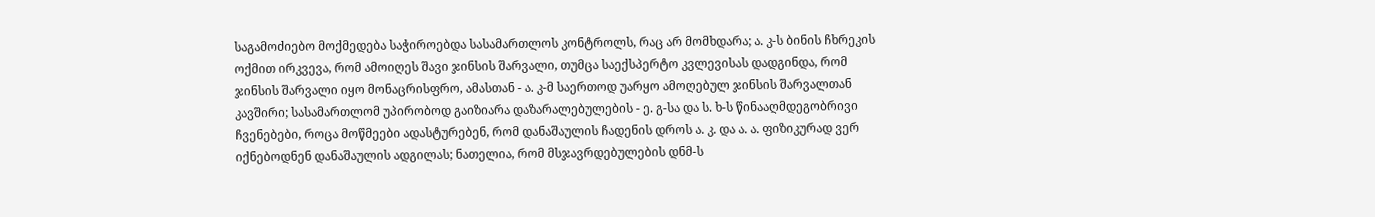საგამოძიებო მოქმედება საჭიროებდა სასამართლოს კონტროლს, რაც არ მომხდარა; ა. კ-ს ბინის ჩხრეკის ოქმით ირკვევა, რომ ამოიღეს შავი ჯინსის შარვალი, თუმცა საექსპერტო კვლევისას დადგინდა, რომ ჯინსის შარვალი იყო მონაცრისფრო, ამასთან - ა. კ-მ საერთოდ უარყო ამოღებულ ჯინსის შარვალთან კავშირი; სასამართლომ უპირობოდ გაიზიარა დაზარალებულების - ე. გ-სა და ს. ხ-ს წინააღმდეგობრივი ჩვენებები, როცა მოწმეები ადასტურებენ, რომ დანაშაულის ჩადენის დროს ა. კ. და ა. ა. ფიზიკურად ვერ იქნებოდნენ დანაშაულის ადგილას; ნათელია, რომ მსჯავრდებულების დნმ-ს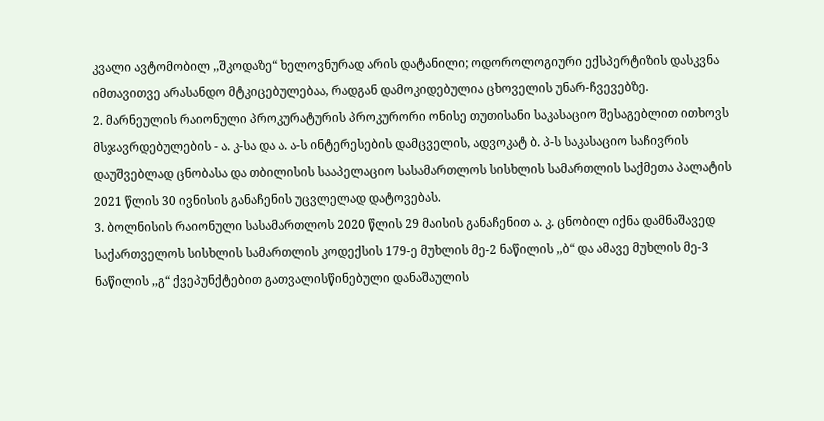კვალი ავტომობილ ,,შკოდაზე“ ხელოვნურად არის დატანილი; ოდოროლოგიური ექსპერტიზის დასკვნა იმთავითვე არასანდო მტკიცებულებაა, რადგან დამოკიდებულია ცხოველის უნარ-ჩვევებზე.
2. მარნეულის რაიონული პროკურატურის პროკურორი ონისე თუთისანი საკასაციო შესაგებლით ითხოვს მსჯავრდებულების - ა. კ-სა და ა. ა-ს ინტერესების დამცველის, ადვოკატ ბ. პ-ს საკასაციო საჩივრის დაუშვებლად ცნობასა და თბილისის სააპელაციო სასამართლოს სისხლის სამართლის საქმეთა პალატის 2021 წლის 30 ივნისის განაჩენის უცვლელად დატოვებას.
3. ბოლნისის რაიონული სასამართლოს 2020 წლის 29 მაისის განაჩენით ა. კ. ცნობილ იქნა დამნაშავედ საქართველოს სისხლის სამართლის კოდექსის 179-ე მუხლის მე-2 ნაწილის ,,ბ“ და ამავე მუხლის მე-3 ნაწილის ,,გ“ ქვეპუნქტებით გათვალისწინებული დანაშაულის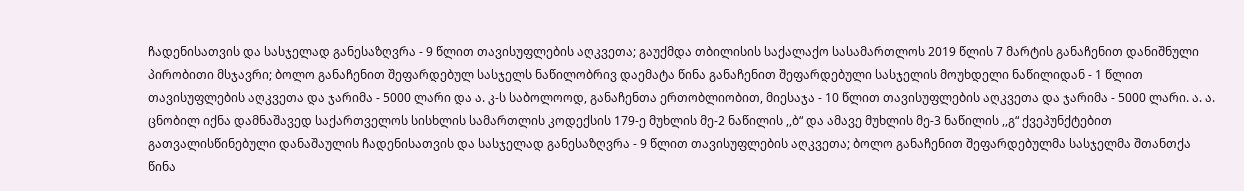ჩადენისათვის და სასჯელად განესაზღვრა - 9 წლით თავისუფლების აღკვეთა; გაუქმდა თბილისის საქალაქო სასამართლოს 2019 წლის 7 მარტის განაჩენით დანიშნული პირობითი მსჯავრი; ბოლო განაჩენით შეფარდებულ სასჯელს ნაწილობრივ დაემატა წინა განაჩენით შეფარდებული სასჯელის მოუხდელი ნაწილიდან - 1 წლით თავისუფლების აღკვეთა და ჯარიმა - 5000 ლარი და ა. კ-ს საბოლოოდ, განაჩენთა ერთობლიობით, მიესაჯა - 10 წლით თავისუფლების აღკვეთა და ჯარიმა - 5000 ლარი. ა. ა. ცნობილ იქნა დამნაშავედ საქართველოს სისხლის სამართლის კოდექსის 179-ე მუხლის მე-2 ნაწილის ,,ბ“ და ამავე მუხლის მე-3 ნაწილის ,,გ“ ქვეპუნქტებით გათვალისწინებული დანაშაულის ჩადენისათვის და სასჯელად განესაზღვრა - 9 წლით თავისუფლების აღკვეთა; ბოლო განაჩენით შეფარდებულმა სასჯელმა შთანთქა წინა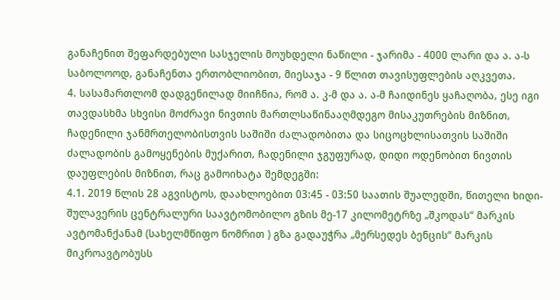განაჩენით შეფარდებული სასჯელის მოუხდელი ნაწილი - ჯარიმა - 4000 ლარი და ა. ა-ს საბოლოოდ, განაჩენთა ერთობლიობით, მიესაჯა - 9 წლით თავისუფლების აღკვეთა.
4. სასამართლომ დადგენილად მიიჩნია, რომ ა. კ-მ და ა. ა-მ ჩაიდინეს ყაჩაღობა, ესე იგი თავდასხმა სხვისი მოძრავი ნივთის მართლსაწინააღმდეგო მისაკუთრების მიზნით, ჩადენილი ჯანმრთელობისთვის საშიში ძალადობითა და სიცოცხლისათვის საშიში ძალადობის გამოყენების მუქარით, ჩადენილი ჯგუფურად, დიდი ოდენობით ნივთის დაუფლების მიზნით, რაც გამოიხატა შემდეგში:
4.1. 2019 წლის 28 აგვისტოს, დაახლოებით 03:45 - 03:50 საათის შუალედში, წითელი ხიდი-შულავერის ცენტრალური საავტომობილო გზის მე-17 კილომეტრზე „შკოდას“ მარკის ავტომანქანამ (სახელმწიფო ნომრით ) გზა გადაუჭრა „მერსედეს ბენცის“ მარკის მიკროავტობუსს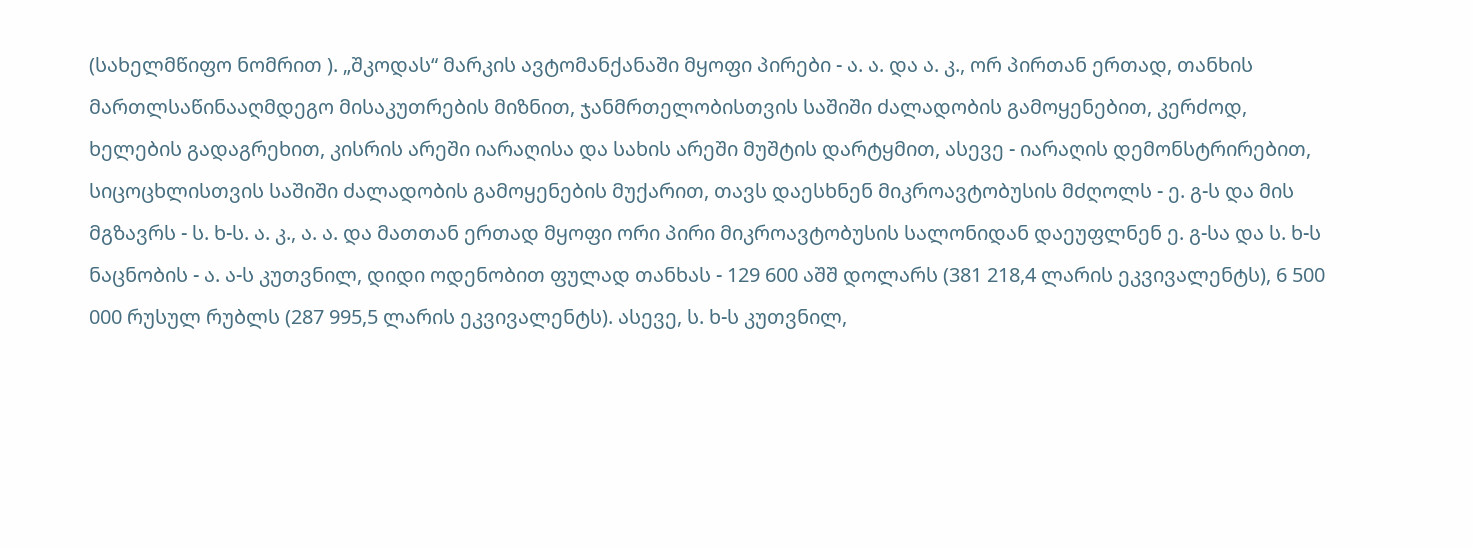(სახელმწიფო ნომრით ). „შკოდას“ მარკის ავტომანქანაში მყოფი პირები - ა. ა. და ა. კ., ორ პირთან ერთად, თანხის მართლსაწინააღმდეგო მისაკუთრების მიზნით, ჯანმრთელობისთვის საშიში ძალადობის გამოყენებით, კერძოდ, ხელების გადაგრეხით, კისრის არეში იარაღისა და სახის არეში მუშტის დარტყმით, ასევე - იარაღის დემონსტრირებით, სიცოცხლისთვის საშიში ძალადობის გამოყენების მუქარით, თავს დაესხნენ მიკროავტობუსის მძღოლს - ე. გ-ს და მის მგზავრს - ს. ხ-ს. ა. კ., ა. ა. და მათთან ერთად მყოფი ორი პირი მიკროავტობუსის სალონიდან დაეუფლნენ ე. გ-სა და ს. ხ-ს ნაცნობის - ა. ა-ს კუთვნილ, დიდი ოდენობით ფულად თანხას - 129 600 აშშ დოლარს (381 218,4 ლარის ეკვივალენტს), 6 500 000 რუსულ რუბლს (287 995,5 ლარის ეკვივალენტს). ასევე, ს. ხ-ს კუთვნილ,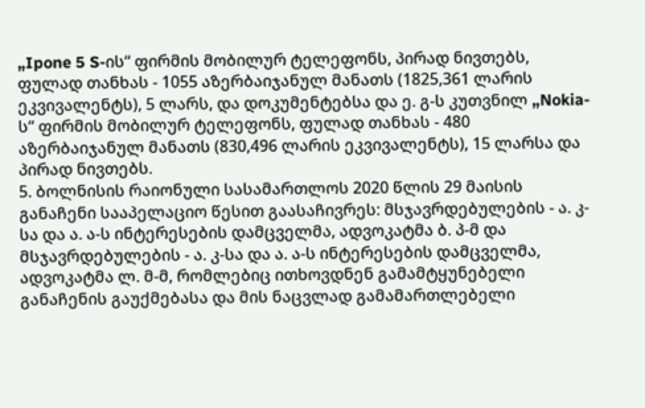„Ipone 5 S-ის“ ფირმის მობილურ ტელეფონს, პირად ნივთებს, ფულად თანხას - 1055 აზერბაიჯანულ მანათს (1825,361 ლარის ეკვივალენტს), 5 ლარს, და დოკუმენტებსა და ე. გ-ს კუთვნილ „Nokia-ს“ ფირმის მობილურ ტელეფონს, ფულად თანხას - 480 აზერბაიჯანულ მანათს (830,496 ლარის ეკვივალენტს), 15 ლარსა და პირად ნივთებს.
5. ბოლნისის რაიონული სასამართლოს 2020 წლის 29 მაისის განაჩენი სააპელაციო წესით გაასაჩივრეს: მსჯავრდებულების - ა. კ-სა და ა. ა-ს ინტერესების დამცველმა, ადვოკატმა ბ. პ-მ და მსჯავრდებულების - ა. კ-სა და ა. ა-ს ინტერესების დამცველმა, ადვოკატმა ლ. მ-მ, რომლებიც ითხოვდნენ გამამტყუნებელი განაჩენის გაუქმებასა და მის ნაცვლად გამამართლებელი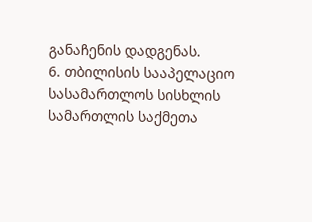განაჩენის დადგენას.
6. თბილისის სააპელაციო სასამართლოს სისხლის სამართლის საქმეთა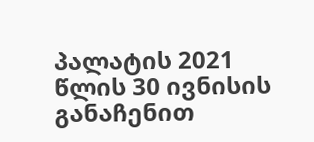პალატის 2021 წლის 30 ივნისის განაჩენით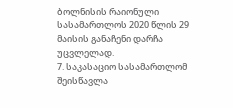ბოლნისის რაიონული სასამართლოს 2020 წლის 29 მაისის განაჩენი დარჩა უცვლელად.
7. საკასაციო სასამართლომ შეისწავლა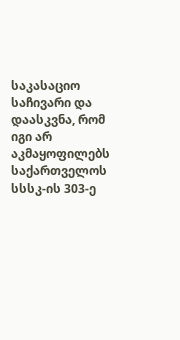საკასაციო საჩივარი და დაასკვნა, რომ იგი არ აკმაყოფილებს საქართველოს სსსკ-ის 303-ე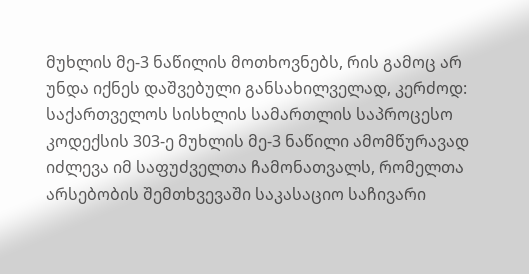მუხლის მე-3 ნაწილის მოთხოვნებს, რის გამოც არ უნდა იქნეს დაშვებული განსახილველად, კერძოდ: საქართველოს სისხლის სამართლის საპროცესო კოდექსის 303-ე მუხლის მე-3 ნაწილი ამომწურავად იძლევა იმ საფუძველთა ჩამონათვალს, რომელთა არსებობის შემთხვევაში საკასაციო საჩივარი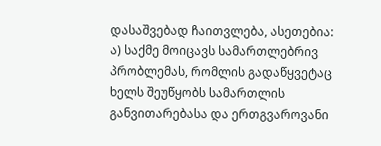დასაშვებად ჩაითვლება, ასეთებია:
ა) საქმე მოიცავს სამართლებრივ პრობლემას, რომლის გადაწყვეტაც ხელს შეუწყობს სამართლის განვითარებასა და ერთგვაროვანი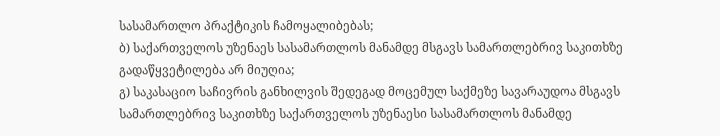სასამართლო პრაქტიკის ჩამოყალიბებას;
ბ) საქართველოს უზენაეს სასამართლოს მანამდე მსგავს სამართლებრივ საკითხზე გადაწყვეტილება არ მიუღია;
გ) საკასაციო საჩივრის განხილვის შედეგად მოცემულ საქმეზე სავარაუდოა მსგავს სამართლებრივ საკითხზე საქართველოს უზენაესი სასამართლოს მანამდე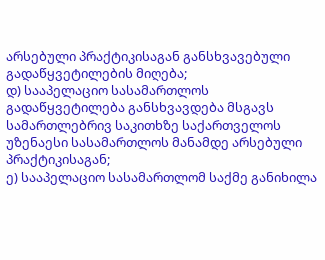არსებული პრაქტიკისაგან განსხვავებული გადაწყვეტილების მიღება;
დ) სააპელაციო სასამართლოს გადაწყვეტილება განსხვავდება მსგავს სამართლებრივ საკითხზე საქართველოს უზენაესი სასამართლოს მანამდე არსებული პრაქტიკისაგან;
ე) სააპელაციო სასამართლომ საქმე განიხილა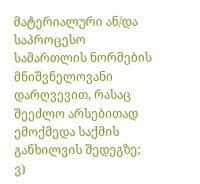მატერიალური ან/და საპროცესო სამართლის ნორმების მნიშვნელოვანი დარღვევით, რასაც შეეძლო არსებითად ემოქმედა საქმის განხილვის შედეგზე;
ვ)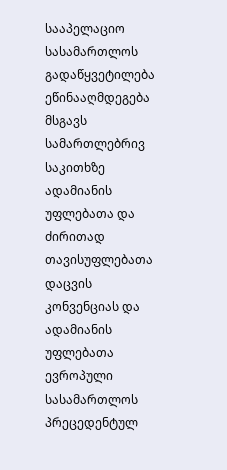სააპელაციო სასამართლოს გადაწყვეტილება ეწინააღმდეგება მსგავს სამართლებრივ საკითხზე ადამიანის უფლებათა და ძირითად თავისუფლებათა დაცვის კონვენციას და ადამიანის უფლებათა ევროპული სასამართლოს პრეცედენტულ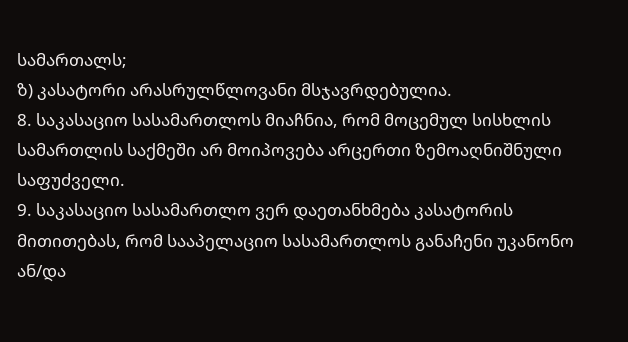სამართალს;
ზ) კასატორი არასრულწლოვანი მსჯავრდებულია.
8. საკასაციო სასამართლოს მიაჩნია, რომ მოცემულ სისხლის სამართლის საქმეში არ მოიპოვება არცერთი ზემოაღნიშნული საფუძველი.
9. საკასაციო სასამართლო ვერ დაეთანხმება კასატორის მითითებას, რომ სააპელაციო სასამართლოს განაჩენი უკანონო ან/და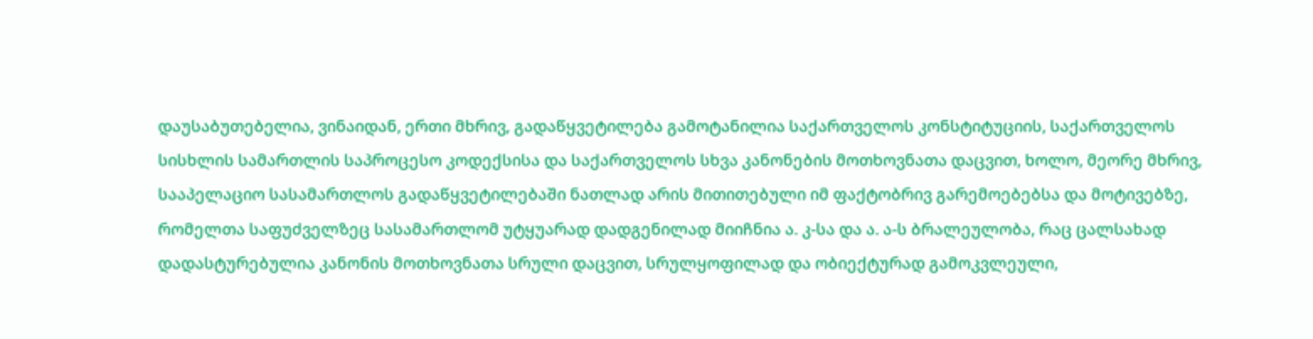დაუსაბუთებელია, ვინაიდან, ერთი მხრივ, გადაწყვეტილება გამოტანილია საქართველოს კონსტიტუციის, საქართველოს სისხლის სამართლის საპროცესო კოდექსისა და საქართველოს სხვა კანონების მოთხოვნათა დაცვით, ხოლო, მეორე მხრივ, სააპელაციო სასამართლოს გადაწყვეტილებაში ნათლად არის მითითებული იმ ფაქტობრივ გარემოებებსა და მოტივებზე, რომელთა საფუძველზეც სასამართლომ უტყუარად დადგენილად მიიჩნია ა. კ-სა და ა. ა-ს ბრალეულობა, რაც ცალსახად დადასტურებულია კანონის მოთხოვნათა სრული დაცვით, სრულყოფილად და ობიექტურად გამოკვლეული,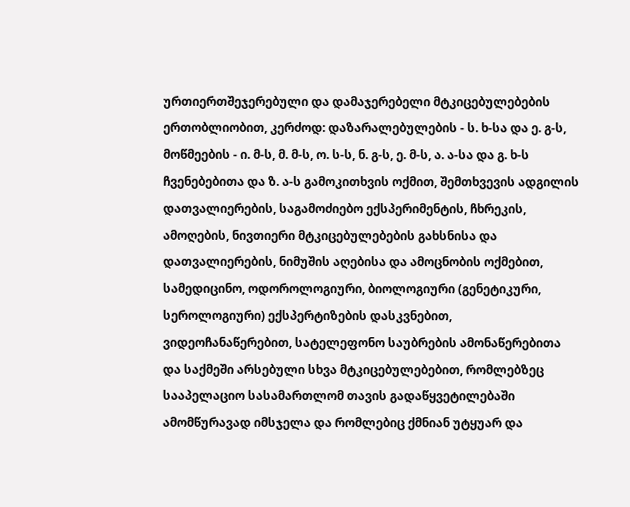ურთიერთშეჯერებული და დამაჯერებელი მტკიცებულებების ერთობლიობით, კერძოდ: დაზარალებულების - ს. ხ-სა და ე. გ-ს, მოწმეების - ი. მ-ს, მ. მ-ს, ო. ს-ს, ნ. გ-ს, ე. მ-ს, ა. ა-სა და გ. ხ-ს ჩვენებებითა და ზ. ა-ს გამოკითხვის ოქმით, შემთხვევის ადგილის დათვალიერების, საგამოძიებო ექსპერიმენტის, ჩხრეკის, ამოღების, ნივთიერი მტკიცებულებების გახსნისა და დათვალიერების, ნიმუშის აღებისა და ამოცნობის ოქმებით, სამედიცინო, ოდოროლოგიური, ბიოლოგიური (გენეტიკური, სეროლოგიური) ექსპერტიზების დასკვნებით, ვიდეოჩანაწერებით, სატელეფონო საუბრების ამონაწერებითა და საქმეში არსებული სხვა მტკიცებულებებით, რომლებზეც სააპელაციო სასამართლომ თავის გადაწყვეტილებაში ამომწურავად იმსჯელა და რომლებიც ქმნიან უტყუარ და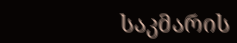საკმარის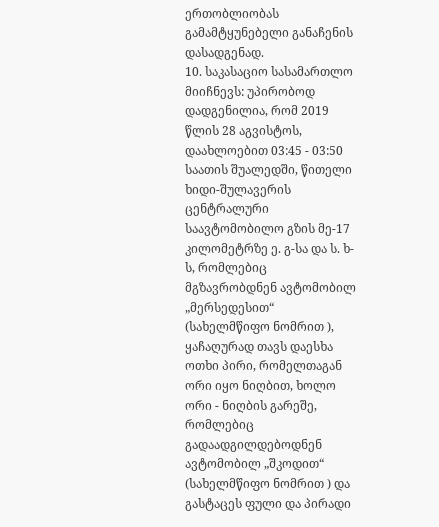ერთობლიობას გამამტყუნებელი განაჩენის დასადგენად.
10. საკასაციო სასამართლო მიიჩნევს: უპირობოდ დადგენილია, რომ 2019 წლის 28 აგვისტოს, დაახლოებით 03:45 - 03:50 საათის შუალედში, წითელი ხიდი-შულავერის ცენტრალური საავტომობილო გზის მე-17 კილომეტრზე ე. გ-სა და ს. ხ-ს, რომლებიც მგზავრობდნენ ავტომობილ „მერსედესით“ (სახელმწიფო ნომრით ), ყაჩაღურად თავს დაესხა ოთხი პირი, რომელთაგან ორი იყო ნიღბით, ხოლო ორი - ნიღბის გარეშე, რომლებიც გადაადგილდებოდნენ ავტომობილ „შკოდით“ (სახელმწიფო ნომრით ) და გასტაცეს ფული და პირადი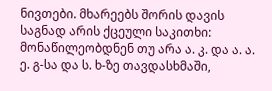ნივთები. მხარეებს შორის დავის საგნად არის ქცეული საკითხი: მონაწილეობდნენ თუ არა ა. კ. და ა. ა. ე. გ-სა და ს. ხ-ზე თავდასხმაში,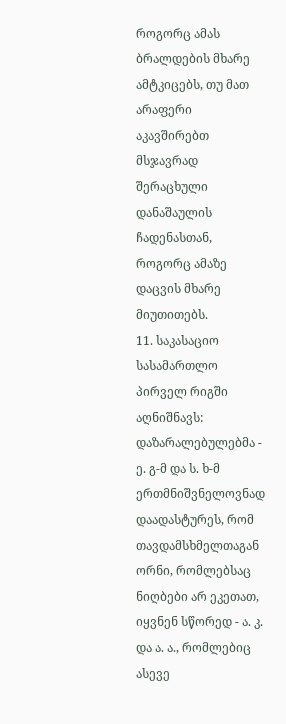როგორც ამას ბრალდების მხარე ამტკიცებს, თუ მათ არაფერი აკავშირებთ მსჯავრად შერაცხული დანაშაულის ჩადენასთან, როგორც ამაზე დაცვის მხარე მიუთითებს.
11. საკასაციო სასამართლო პირველ რიგში აღნიშნავს: დაზარალებულებმა - ე. გ-მ და ს. ხ-მ ერთმნიშვნელოვნად დაადასტურეს, რომ თავდამსხმელთაგან ორნი, რომლებსაც ნიღბები არ ეკეთათ, იყვნენ სწორედ - ა. კ. და ა. ა., რომლებიც ასევე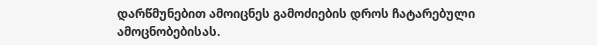დარწმუნებით ამოიცნეს გამოძიების დროს ჩატარებული ამოცნობებისას.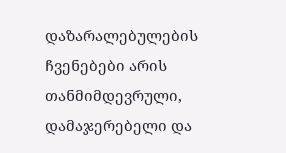დაზარალებულების ჩვენებები არის თანმიმდევრული, დამაჯერებელი და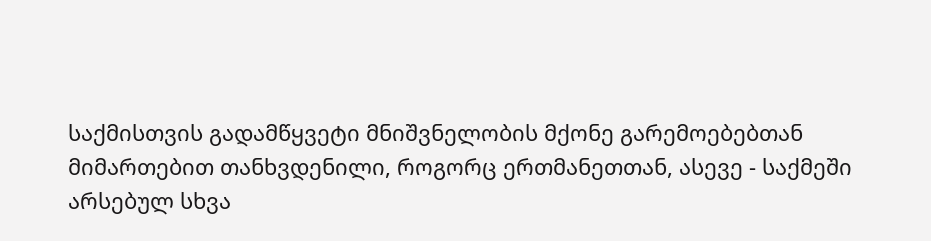საქმისთვის გადამწყვეტი მნიშვნელობის მქონე გარემოებებთან მიმართებით თანხვდენილი, როგორც ერთმანეთთან, ასევე - საქმეში არსებულ სხვა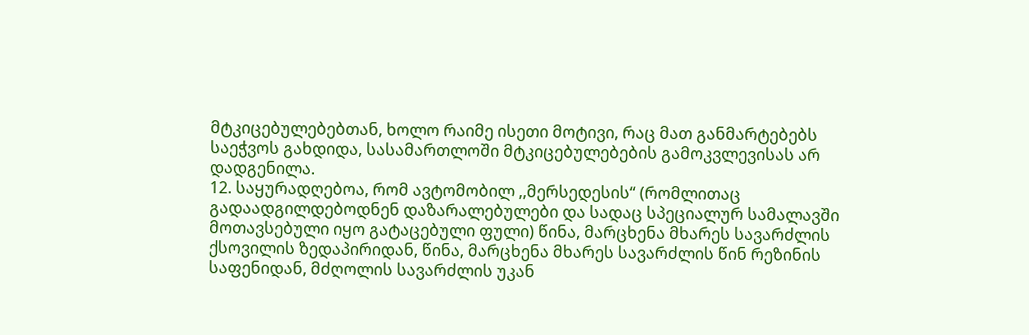მტკიცებულებებთან, ხოლო რაიმე ისეთი მოტივი, რაც მათ განმარტებებს საეჭვოს გახდიდა, სასამართლოში მტკიცებულებების გამოკვლევისას არ დადგენილა.
12. საყურადღებოა, რომ ავტომობილ ,,მერსედესის“ (რომლითაც გადაადგილდებოდნენ დაზარალებულები და სადაც სპეციალურ სამალავში მოთავსებული იყო გატაცებული ფული) წინა, მარცხენა მხარეს სავარძლის ქსოვილის ზედაპირიდან, წინა, მარცხენა მხარეს სავარძლის წინ რეზინის საფენიდან, მძღოლის სავარძლის უკან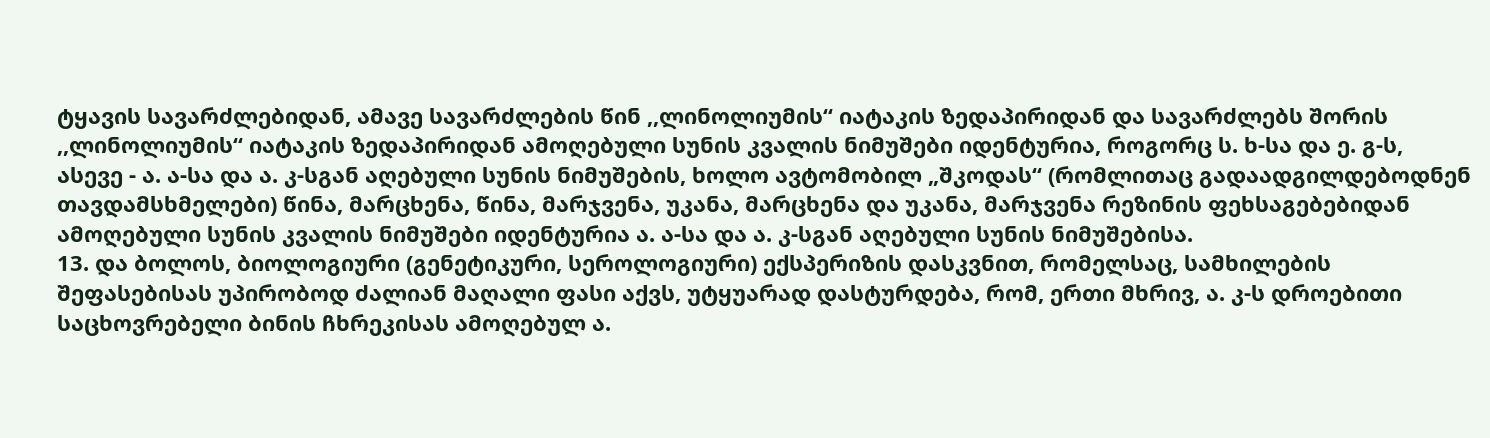ტყავის სავარძლებიდან, ამავე სავარძლების წინ ,,ლინოლიუმის“ იატაკის ზედაპირიდან და სავარძლებს შორის ,,ლინოლიუმის“ იატაკის ზედაპირიდან ამოღებული სუნის კვალის ნიმუშები იდენტურია, როგორც ს. ხ-სა და ე. გ-ს, ასევე - ა. ა-სა და ა. კ-სგან აღებული სუნის ნიმუშების, ხოლო ავტომობილ „შკოდას“ (რომლითაც გადაადგილდებოდნენ თავდამსხმელები) წინა, მარცხენა, წინა, მარჯვენა, უკანა, მარცხენა და უკანა, მარჯვენა რეზინის ფეხსაგებებიდან ამოღებული სუნის კვალის ნიმუშები იდენტურია ა. ა-სა და ა. კ-სგან აღებული სუნის ნიმუშებისა.
13. და ბოლოს, ბიოლოგიური (გენეტიკური, სეროლოგიური) ექსპერიზის დასკვნით, რომელსაც, სამხილების შეფასებისას უპირობოდ ძალიან მაღალი ფასი აქვს, უტყუარად დასტურდება, რომ, ერთი მხრივ, ა. კ-ს დროებითი საცხოვრებელი ბინის ჩხრეკისას ამოღებულ ა.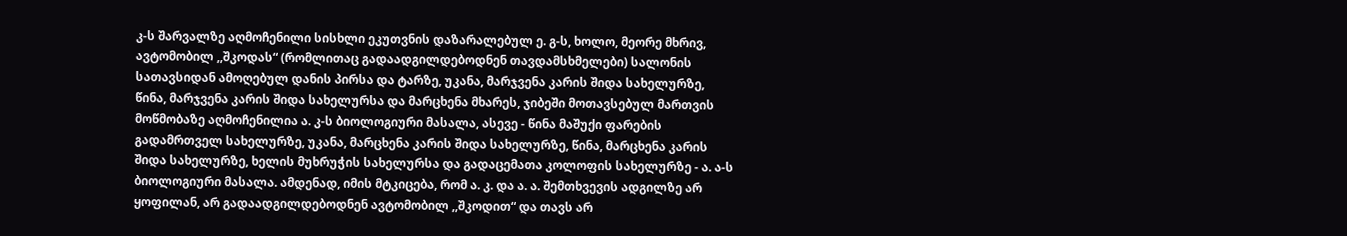კ-ს შარვალზე აღმოჩენილი სისხლი ეკუთვნის დაზარალებულ ე. გ-ს, ხოლო, მეორე მხრივ, ავტომობილ ,,შკოდას“ (რომლითაც გადაადგილდებოდნენ თავდამსხმელები) სალონის სათავსიდან ამოღებულ დანის პირსა და ტარზე, უკანა, მარჯვენა კარის შიდა სახელურზე, წინა, მარჯვენა კარის შიდა სახელურსა და მარცხენა მხარეს, ჯიბეში მოთავსებულ მართვის მოწმობაზე აღმოჩენილია ა. კ-ს ბიოლოგიური მასალა, ასევე - წინა მაშუქი ფარების გადამრთველ სახელურზე, უკანა, მარცხენა კარის შიდა სახელურზე, წინა, მარცხენა კარის შიდა სახელურზე, ხელის მუხრუჭის სახელურსა და გადაცემათა კოლოფის სახელურზე - ა. ა-ს ბიოლოგიური მასალა. ამდენად, იმის მტკიცება, რომ ა. კ. და ა. ა. შემთხვევის ადგილზე არ ყოფილან, არ გადაადგილდებოდნენ ავტომობილ ,,შკოდით“ და თავს არ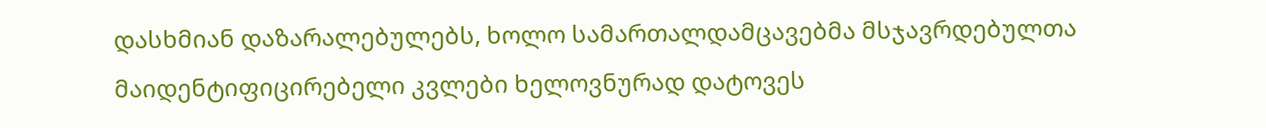დასხმიან დაზარალებულებს, ხოლო სამართალდამცავებმა მსჯავრდებულთა მაიდენტიფიცირებელი კვლები ხელოვნურად დატოვეს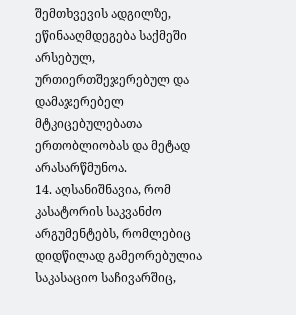შემთხვევის ადგილზე, ეწინააღმდეგება საქმეში არსებულ, ურთიერთშეჯერებულ და დამაჯერებელ მტკიცებულებათა ერთობლიობას და მეტად არასარწმუნოა.
14. აღსანიშნავია, რომ კასატორის საკვანძო არგუმენტებს, რომლებიც დიდწილად გამეორებულია საკასაციო საჩივარშიც,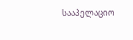სააპელაციო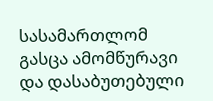სასამართლომ გასცა ამომწურავი და დასაბუთებული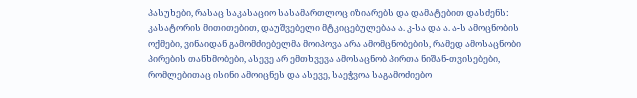პასუხები, რასაც საკასაციო სასამართლოც იზიარებს და დამატებით დასძენს: კასატორის მითითებით, დაუშვებელი მტკიცებულებაა ა. კ-სა და ა. ა-ს ამოცნობის ოქმები, ვინაიდან გამომძიებელმა მოიპოვა არა ამომცნობების, რამედ ამოსაცნობი პირების თანხმობები, ასევე არ ემთხვევა ამოსაცნობ პირთა ნიშან-თვისებები, რომლებითაც ისინი ამოიცნეს და ასევე, საეჭვოა საგამოძიებო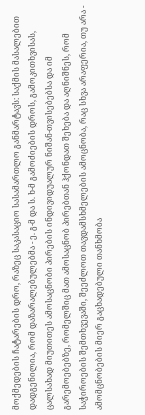მოქმედების ჩატარების დრო, რაზეც საკასაციო სასამართლო განმარტავს: საქმის მასალებით დადგენილია, რომ დაზარალებულებმა - ე. გ-მ და ს. ხ-მ გამოძიების დროს, გამოკითხვისას, ცალსახად მიუთითეს ამოსაცნობი პირების ინდივიდუალურ ნიშან-თვისებებსა და იმ გარემოებებზე, რომელშიც მათ ამოსაცნობ პირებთან ჰქონდათ შეხება და აღნიშნეს, რომ საჭიროების შემთხვევაში, შეეძლოთ თავდამსხმელების ამოცნობა, რაც სხვა არაფერია, თუ არა - ამომცნობების მიერ გაცხადებული თანხმობა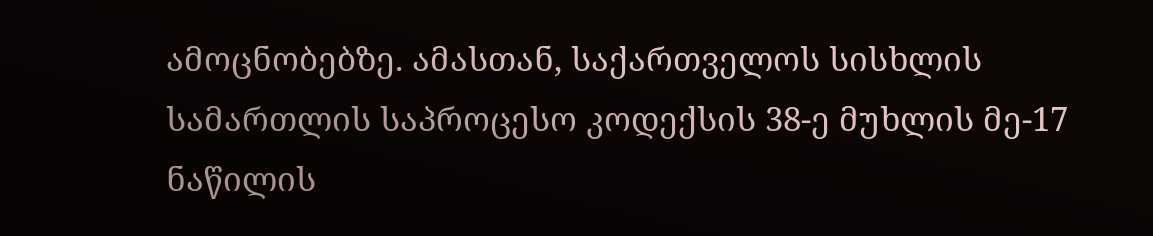ამოცნობებზე. ამასთან, საქართველოს სისხლის სამართლის საპროცესო კოდექსის 38-ე მუხლის მე-17 ნაწილის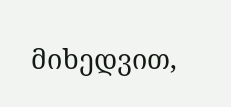მიხედვით,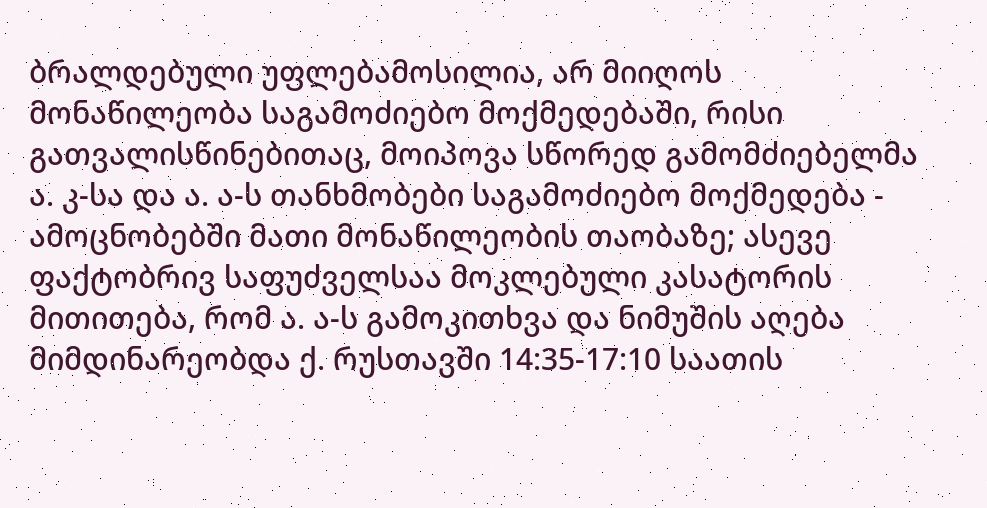ბრალდებული უფლებამოსილია, არ მიიღოს მონაწილეობა საგამოძიებო მოქმედებაში, რისი გათვალისწინებითაც, მოიპოვა სწორედ გამომძიებელმა ა. კ-სა და ა. ა-ს თანხმობები საგამოძიებო მოქმედება - ამოცნობებში მათი მონაწილეობის თაობაზე; ასევე ფაქტობრივ საფუძველსაა მოკლებული კასატორის მითითება, რომ ა. ა-ს გამოკითხვა და ნიმუშის აღება მიმდინარეობდა ქ. რუსთავში 14:35-17:10 საათის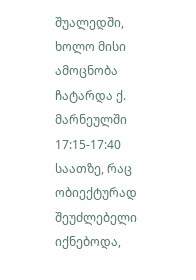შუალედში, ხოლო მისი ამოცნობა ჩატარდა ქ. მარნეულში 17:15-17:40 საათზე, რაც ობიექტურად შეუძლებელი იქნებოდა,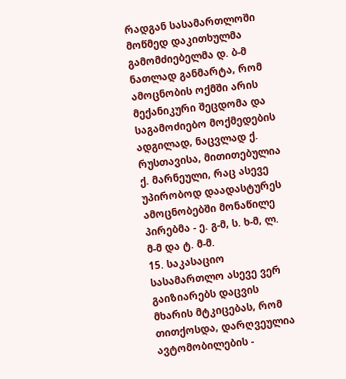რადგან სასამართლოში მოწმედ დაკითხულმა გამომძიებელმა დ. ბ-მ ნათლად განმარტა, რომ ამოცნობის ოქმში არის მექანიკური შეცდომა და საგამოძიებო მოქმედების ადგილად, ნაცვლად ქ. რუსთავისა, მითითებულია ქ. მარნეული, რაც ასევე უპირობოდ დაადასტურეს ამოცნობებში მონაწილე პირებმა - ე. გ-მ, ს. ხ-მ, ლ. მ-მ და ტ. მ-მ.
15. საკასაციო სასამართლო ასევე ვერ გაიზიარებს დაცვის მხარის მტკიცებას, რომ თითქოსდა, დარღვეულია ავტომობილების -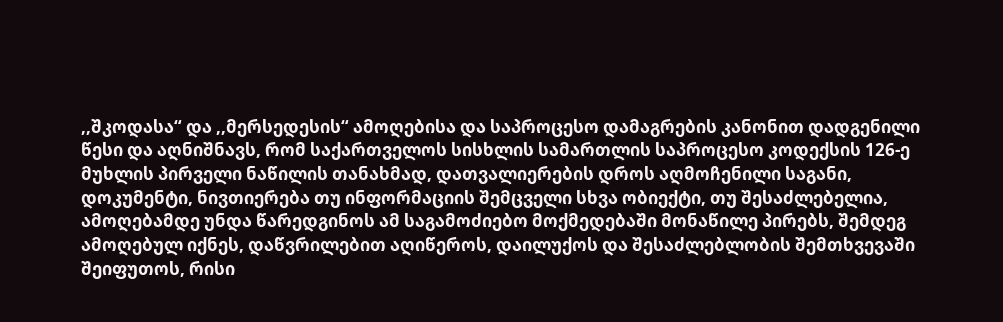,,შკოდასა“ და ,,მერსედესის“ ამოღებისა და საპროცესო დამაგრების კანონით დადგენილი წესი და აღნიშნავს, რომ საქართველოს სისხლის სამართლის საპროცესო კოდექსის 126-ე მუხლის პირველი ნაწილის თანახმად, დათვალიერების დროს აღმოჩენილი საგანი, დოკუმენტი, ნივთიერება თუ ინფორმაციის შემცველი სხვა ობიექტი, თუ შესაძლებელია, ამოღებამდე უნდა წარედგინოს ამ საგამოძიებო მოქმედებაში მონაწილე პირებს, შემდეგ ამოღებულ იქნეს, დაწვრილებით აღიწეროს, დაილუქოს და შესაძლებლობის შემთხვევაში შეიფუთოს, რისი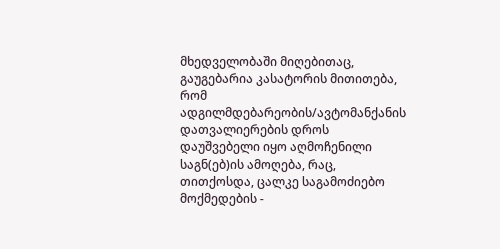მხედველობაში მიღებითაც, გაუგებარია კასატორის მითითება, რომ ადგილმდებარეობის/ავტომანქანის დათვალიერების დროს დაუშვებელი იყო აღმოჩენილი საგნ(ებ)ის ამოღება, რაც, თითქოსდა, ცალკე საგამოძიებო მოქმედების -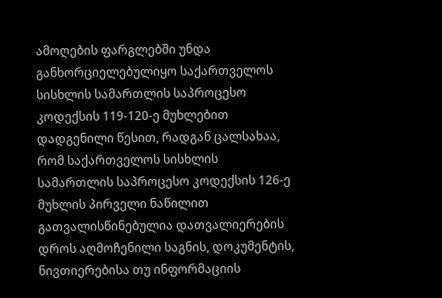ამოღების ფარგლებში უნდა განხორციელებულიყო საქართველოს სისხლის სამართლის საპროცესო კოდექსის 119-120-ე მუხლებით დადგენილი წესით, რადგან ცალსახაა, რომ საქართველოს სისხლის სამართლის საპროცესო კოდექსის 126-ე მუხლის პირველი ნაწილით გათვალისწინებულია დათვალიერების დროს აღმოჩენილი საგნის, დოკუმენტის, ნივთიერებისა თუ ინფორმაციის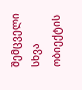შემცველი სხვა ობიექტის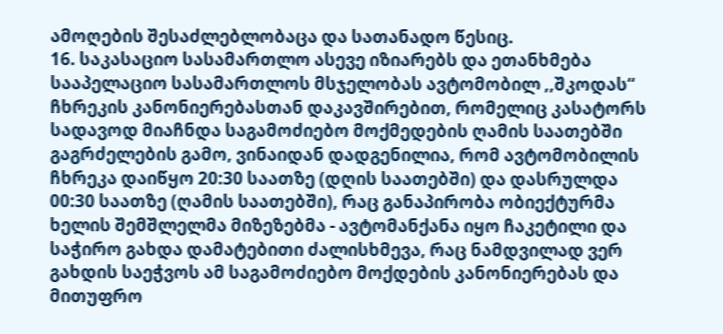ამოღების შესაძლებლობაცა და სათანადო წესიც.
16. საკასაციო სასამართლო ასევე იზიარებს და ეთანხმება სააპელაციო სასამართლოს მსჯელობას ავტომობილ ,,შკოდას“ ჩხრეკის კანონიერებასთან დაკავშირებით, რომელიც კასატორს სადავოდ მიაჩნდა საგამოძიებო მოქმედების ღამის საათებში გაგრძელების გამო, ვინაიდან დადგენილია, რომ ავტომობილის ჩხრეკა დაიწყო 20:30 საათზე (დღის საათებში) და დასრულდა 00:30 საათზე (ღამის საათებში), რაც განაპირობა ობიექტურმა ხელის შემშლელმა მიზეზებმა - ავტომანქანა იყო ჩაკეტილი და საჭირო გახდა დამატებითი ძალისხმევა, რაც ნამდვილად ვერ გახდის საეჭვოს ამ საგამოძიებო მოქდების კანონიერებას და მითუფრო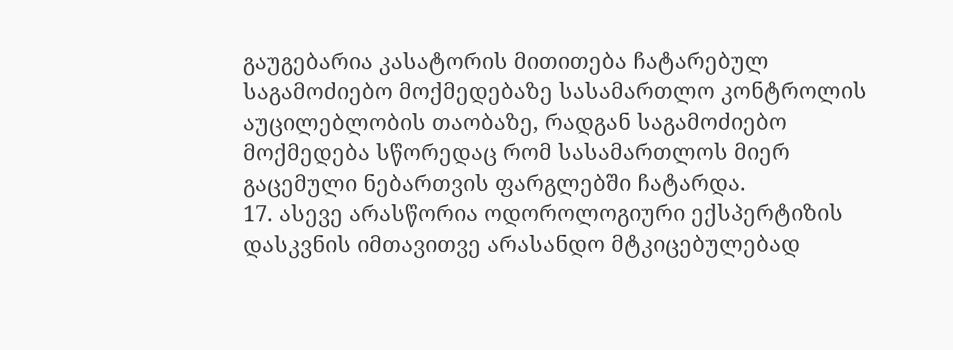გაუგებარია კასატორის მითითება ჩატარებულ საგამოძიებო მოქმედებაზე სასამართლო კონტროლის აუცილებლობის თაობაზე, რადგან საგამოძიებო მოქმედება სწორედაც რომ სასამართლოს მიერ გაცემული ნებართვის ფარგლებში ჩატარდა.
17. ასევე არასწორია ოდოროლოგიური ექსპერტიზის დასკვნის იმთავითვე არასანდო მტკიცებულებად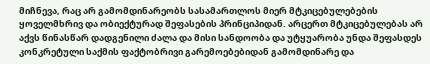მიჩნევა, რაც არ გამომდინარეობს სასამართლოს მიერ მტკიცებულებების ყოველმხრივ და ობიექტურად შეფასების პრინციპიდან. არცერთ მტკიცებულებას არ აქვს წინასწარ დადგენილი ძალა და მისი სანდოობა და უტყუარობა უნდა შეფასდეს კონკრეტული საქმის ფაქტობრივი გარემოებებიდან გამომდინარე და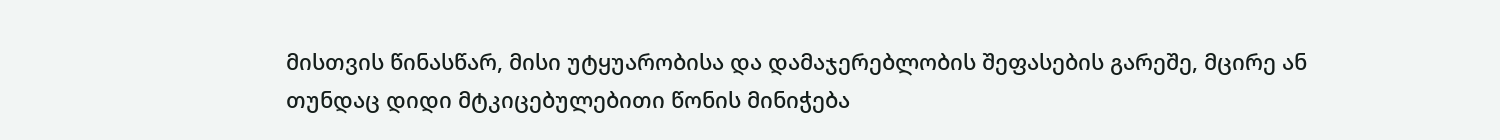მისთვის წინასწარ, მისი უტყუარობისა და დამაჯერებლობის შეფასების გარეშე, მცირე ან თუნდაც დიდი მტკიცებულებითი წონის მინიჭება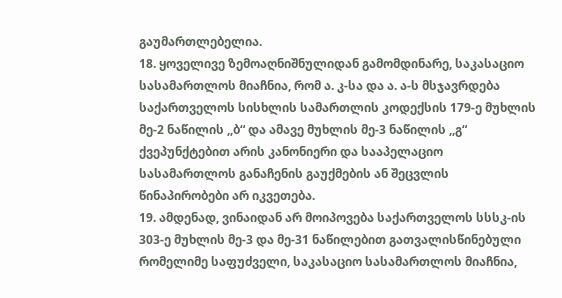გაუმართლებელია.
18. ყოველივე ზემოაღნიშნულიდან გამომდინარე, საკასაციო სასამართლოს მიაჩნია, რომ ა. კ-სა და ა. ა-ს მსჯავრდება საქართველოს სისხლის სამართლის კოდექსის 179-ე მუხლის მე-2 ნაწილის ,,ბ“ და ამავე მუხლის მე-3 ნაწილის ,,გ“ ქვეპუნქტებით არის კანონიერი და სააპელაციო სასამართლოს განაჩენის გაუქმების ან შეცვლის წინაპირობები არ იკვეთება.
19. ამდენად, ვინაიდან არ მოიპოვება საქართველოს სსსკ-ის 303-ე მუხლის მე-3 და მე-31 ნაწილებით გათვალისწინებული რომელიმე საფუძველი, საკასაციო სასამართლოს მიაჩნია,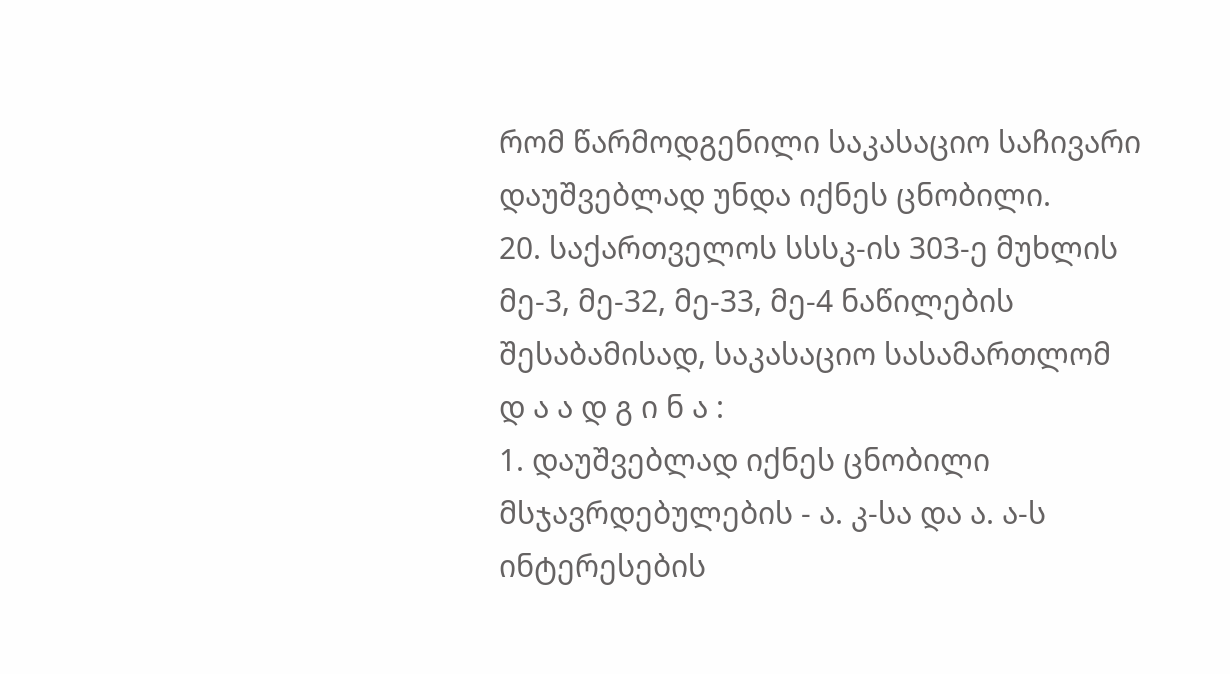რომ წარმოდგენილი საკასაციო საჩივარი დაუშვებლად უნდა იქნეს ცნობილი.
20. საქართველოს სსსკ-ის 303-ე მუხლის მე-3, მე-32, მე-33, მე-4 ნაწილების შესაბამისად, საკასაციო სასამართლომ
დ ა ა დ გ ი ნ ა :
1. დაუშვებლად იქნეს ცნობილი მსჯავრდებულების - ა. კ-სა და ა. ა-ს ინტერესების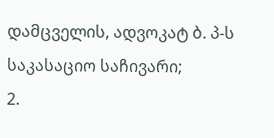დამცველის, ადვოკატ ბ. პ-ს საკასაციო საჩივარი;
2.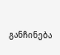განჩინება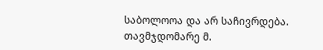საბოლოოა და არ საჩივრდება.
თავმჯდომარე მ.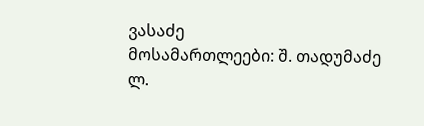ვასაძე
მოსამართლეები: შ. თადუმაძე
ლ.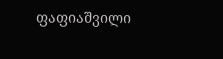ფაფიაშვილი